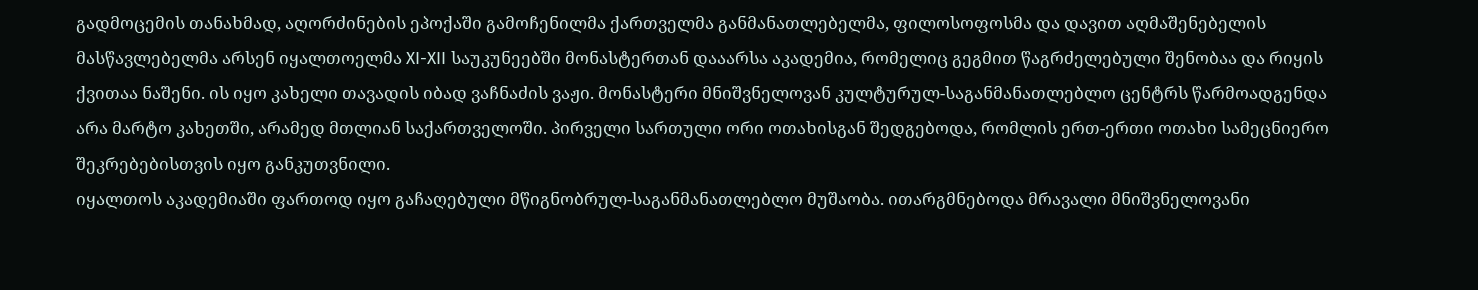გადმოცემის თანახმად, აღორძინების ეპოქაში გამოჩენილმა ქართველმა განმანათლებელმა, ფილოსოფოსმა და დავით აღმაშენებელის მასწავლებელმა არსენ იყალთოელმა XI-XII საუკუნეებში მონასტერთან დააარსა აკადემია, რომელიც გეგმით წაგრძელებული შენობაა და რიყის ქვითაა ნაშენი. ის იყო კახელი თავადის იბად ვაჩნაძის ვაჟი. მონასტერი მნიშვნელოვან კულტურულ-საგანმანათლებლო ცენტრს წარმოადგენდა არა მარტო კახეთში, არამედ მთლიან საქართველოში. პირველი სართული ორი ოთახისგან შედგებოდა, რომლის ერთ-ერთი ოთახი სამეცნიერო შეკრებებისთვის იყო განკუთვნილი.
იყალთოს აკადემიაში ფართოდ იყო გაჩაღებული მწიგნობრულ-საგანმანათლებლო მუშაობა. ითარგმნებოდა მრავალი მნიშვნელოვანი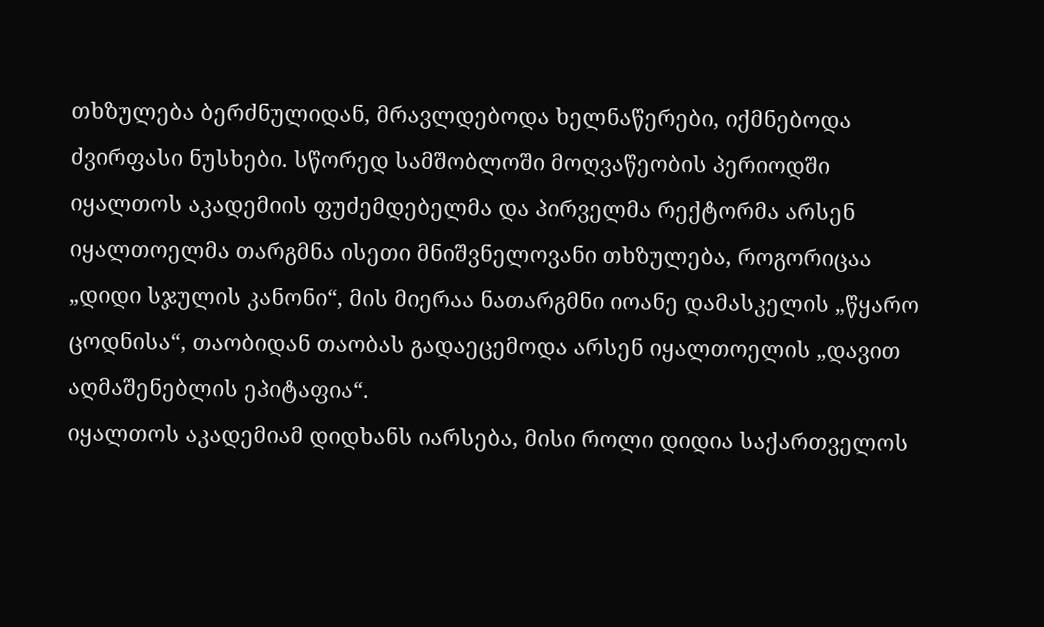თხზულება ბერძნულიდან, მრავლდებოდა ხელნაწერები, იქმნებოდა ძვირფასი ნუსხები. სწორედ სამშობლოში მოღვაწეობის პერიოდში იყალთოს აკადემიის ფუძემდებელმა და პირველმა რექტორმა არსენ იყალთოელმა თარგმნა ისეთი მნიშვნელოვანი თხზულება, როგორიცაა „დიდი სჯულის კანონი“, მის მიერაა ნათარგმნი იოანე დამასკელის „წყარო ცოდნისა“, თაობიდან თაობას გადაეცემოდა არსენ იყალთოელის „დავით აღმაშენებლის ეპიტაფია“.
იყალთოს აკადემიამ დიდხანს იარსება, მისი როლი დიდია საქართველოს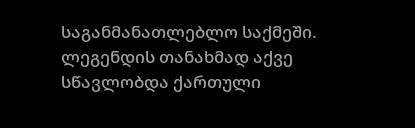საგანმანათლებლო საქმეში. ლეგენდის თანახმად აქვე სწავლობდა ქართული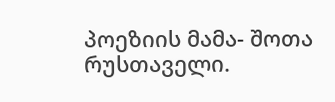პოეზიის მამა- შოთა რუსთაველი.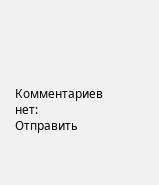Комментариев нет:
Отправить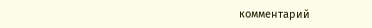комментарий